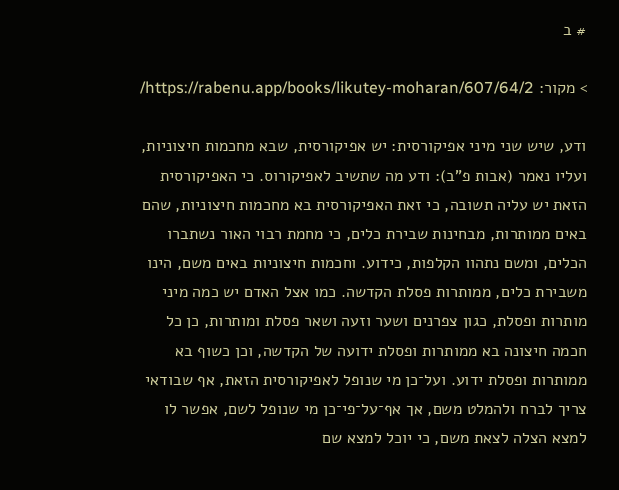# ב

> מקור: https://rabenu.app/books/likutey-moharan/607/64/2/

ודע, שיש שני מיני אפיקורסית: יש אפיקורסית, שבא מחכמות חיצוניות, ועליו נאמר (אבות פ”ב): ודע מה שתשיב לאפיקורוס. כי האפיקורסית הזאת יש עליה תשובה, כי זאת האפיקורסית בא מחכמות חיצוניות, שהם באים ממותרות, מבחינות שבירת כלים, כי מחמת רבוי האור נשתברו הכלים, ומשם נתהוו הקלפות, כידוע. וחכמות חיצוניות באים משם, הינו משבירת כלים, ממותרות פסלת הקדשה. כמו אצל האדם יש כמה מיני מותרות ופסלת, כגון צפרנים ושער וזעה ושאר פסלת ומותרות, כן כל חכמה חיצונה בא ממותרות ופסלת ידועה של הקדשה, וכן כשוף בא ממותרות ופסלת ידוע. ועל־כן מי שנופל לאפיקורסית הזאת, אף שבודאי צריך לברח ולהמלט משם, אך אף־על־פי־כן מי שנופל לשם, אפשר לו למצא הצלה לצאת משם, כי יוכל למצא שם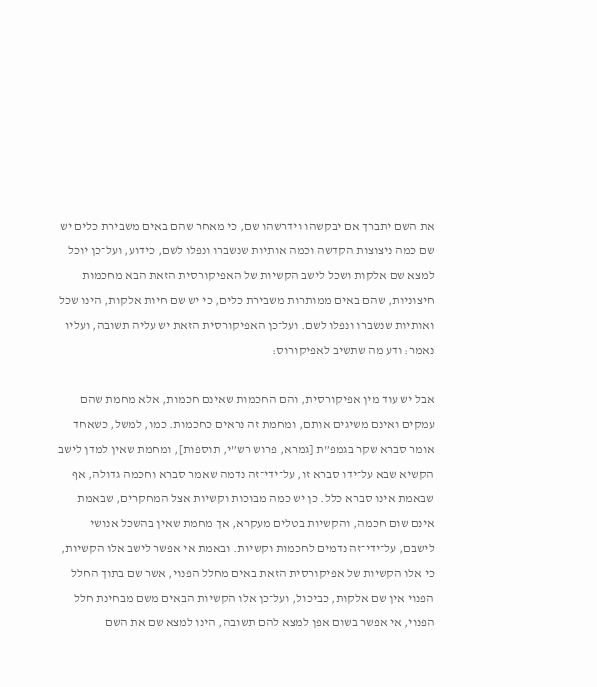את השם יתברך אם יבקשהו וידרשהו שם, כי מאחר שהם באים משבירת כלים יש שם כמה ניצוצות הקדשה וכמה אותיות שנשברו ונפלו לשם, כידוע, ועל־כן יוכל למצא שם אלקות ושכל לישב הקשיות של האפיקורסית הזאת הבא מחכמות חיצוניות, שהם באים ממותרות משבירת כלים, כי יש שם חיות אלקות, הינו שכל ואותיות שנשברו ונפלו לשם. ועל־כן האפיקורסית הזאת יש עליה תשובה, ועליו נאמר: ודע מה שתשיב לאפיקורוס:

אבל יש עוד מין אפיקורסית, והם החכמות שאינם חכמות, אלא מחמת שהם עמקים ואינם משיגים אותם, ומחמת זה נראים כחכמות. כמו, למשל, כשאחד אומר סברא שקר בגמפ”ת [גמרא, פרוש רש”י, תוספות], ומחמת שאין למדן לישב הקשיא שבא על־ידו סברא זו, על־ידי־זה נדמה שאמר סברא וחכמה גדולה, אף שבאמת אינו סברא כלל. כן יש כמה מבוכות וקשיות אצל המחקרים, שבאמת אינם שום חכמה, והקשיות בטלים מעקרא, אך מחמת שאין בהשכל אנושי לישבם, על־ידי־זה נדמים לחכמות וקשיות. ובאמת אי אפשר לישב אלו הקשיות, כי אלו הקשיות של אפיקורסית הזאת באים מחלל הפנוי, אשר שם בתוך החלל הפנוי אין שם אלקות, כביכול, ועל־כן אלו הקשיות הבאים משם מבחינת חלל הפנוי, אי אפשר בשום אפן למצא להם תשובה, הינו למצא שם את השם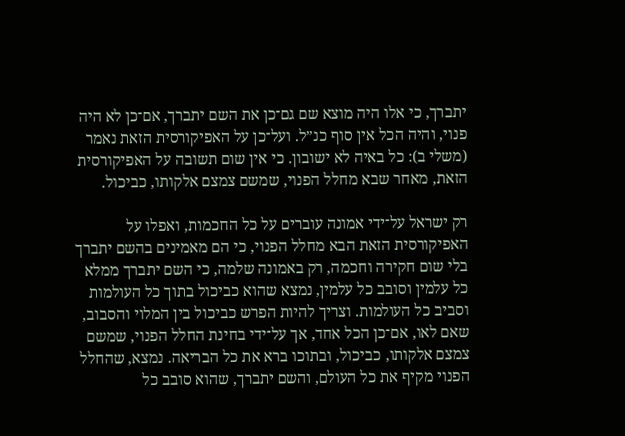יתברך, כי אלו היה מוצא שם גם־כן את השם יתברך, אם־כן לא היה פנוי, והיה הכל אין סוף כנ”ל. ועל־כן על האפיקורסית הזאת נאמר (משלי ב): כל באיה לא ישובון. כי אין שום תשובה על האפיקורסית הזאת, מאחר שבא מחלל הפנוי, שמשם צמצם אלקותו, כביכול.

רק ישראל על־ידי אמונה עוברים על כל החכמות, ואפלו על האפיקורסית הזאת הבא מחלל הפנוי, כי הם מאמינים בהשם יתברך בלי שום חקירה וחכמה, רק באמונה שלמה, כי השם יתברך ממלא כל עלמין וסובב כל עלמין, נמצא שהוא כביכול בתוך כל העולמות וסביב כל העולמות. וצריך להיות הפרש כביכול בין המלוי והסבוב, שאם לאו, אם־כן הכל אחד, אך על־ידי בחינת החלל הפנוי, שמשם צמצם אלקותו, כביכול, ובתוכו ברא את כל הבריאה. נמצא, שהחלל הפנוי מקיף את כל העולם, והשם יתברך, שהוא סובב כל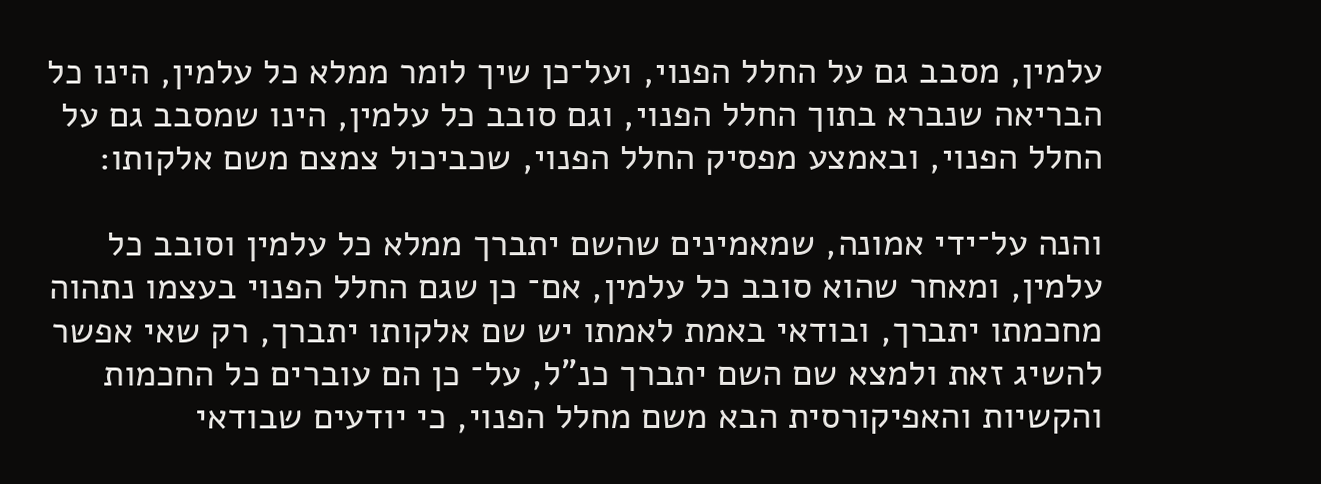עלמין, מסבב גם על החלל הפנוי, ועל־כן שיך לומר ממלא כל עלמין, הינו כל הבריאה שנברא בתוך החלל הפנוי, וגם סובב כל עלמין, הינו שמסבב גם על החלל הפנוי, ובאמצע מפסיק החלל הפנוי, שכביכול צמצם משם אלקותו:

והנה על־ידי אמונה, שמאמינים שהשם יתברך ממלא כל עלמין וסובב כל עלמין, ומאחר שהוא סובב כל עלמין, אם־ כן שגם החלל הפנוי בעצמו נתהוה מחכמתו יתברך, ובודאי באמת לאמתו יש שם אלקותו יתברך, רק שאי אפשר להשיג זאת ולמצא שם השם יתברך כנ”ל, על־ כן הם עוברים כל החכמות והקשיות והאפיקורסית הבא משם מחלל הפנוי, כי יודעים שבודאי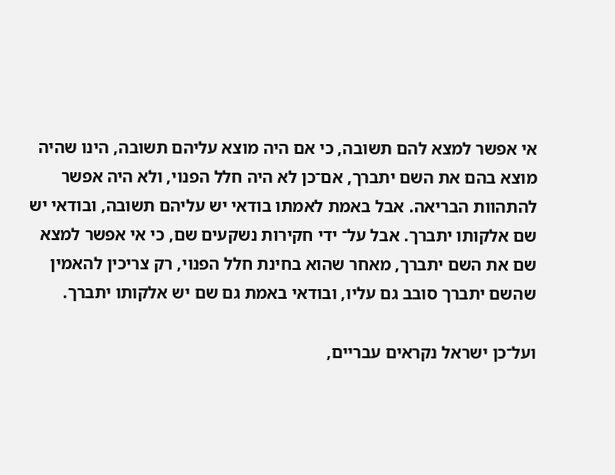אי אפשר למצא להם תשובה, כי אם היה מוצא עליהם תשובה, הינו שהיה מוצא בהם את השם יתברך, אם־כן לא היה חלל הפנוי, ולא היה אפשר להתהוות הבריאה. אבל באמת לאמתו בודאי יש עליהם תשובה, ובודאי יש שם אלקותו יתברך. אבל על־ ידי חקירות נשקעים שם, כי אי אפשר למצא שם את השם יתברך, מאחר שהוא בחינת חלל הפנוי, רק צריכין להאמין שהשם יתברך סובב גם עליו, ובודאי באמת גם שם יש אלקותו יתברך.

ועל־כן ישראל נקראים עבריים,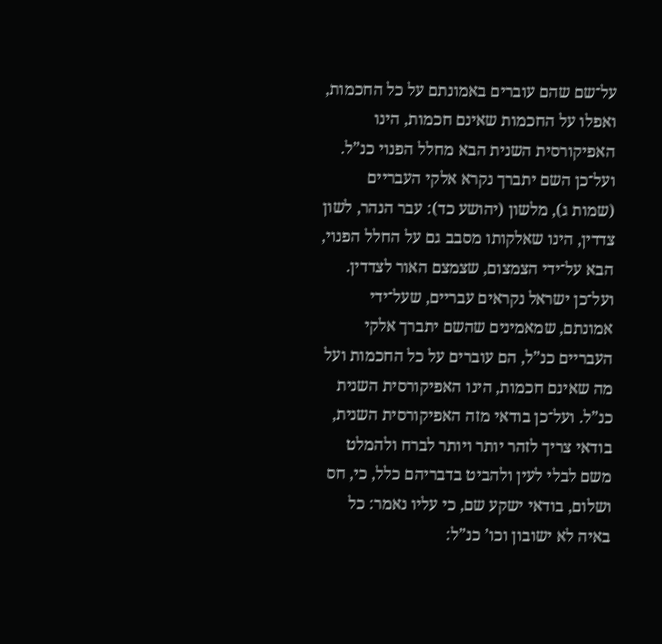על־שם שהם עוברים באמונתם על כל החכמות, ואפלו על החכמות שאינם חכמות, הינו האפיקורסית השנית הבא מחלל הפנוי כנ”ל. ועל־כן השם יתברך נקרא אלקי העבריים (שמות ג), מלשון (יהושע כד): עבר הנהר, לשון צדדין, הינו שאלקותו מסבב גם על החלל הפנוי, הבא על־ידי הצמצום, שצמצם האור לצדדין. ועל־כן ישראל נקראים עבריים, שעל־ידי אמונתם, שמאמינים שהשם יתברך אלקי העבריים כנ”ל, הם עוברים על כל החכמות ועל מה שאינם חכמות, הינו האפיקורסית השנית כנ”ל. ועל־כן בודאי מזה האפיקורסית השנית, בודאי צריך לזהר יותר ויותר לברח ולהמלט משם לבלי לעין ולהביט בדבריהם כלל, כי, חס ושלום, בודאי ישקע שם, כי עליו נאמר: כל באיה לא ישובון וכו’ כנ”ל: